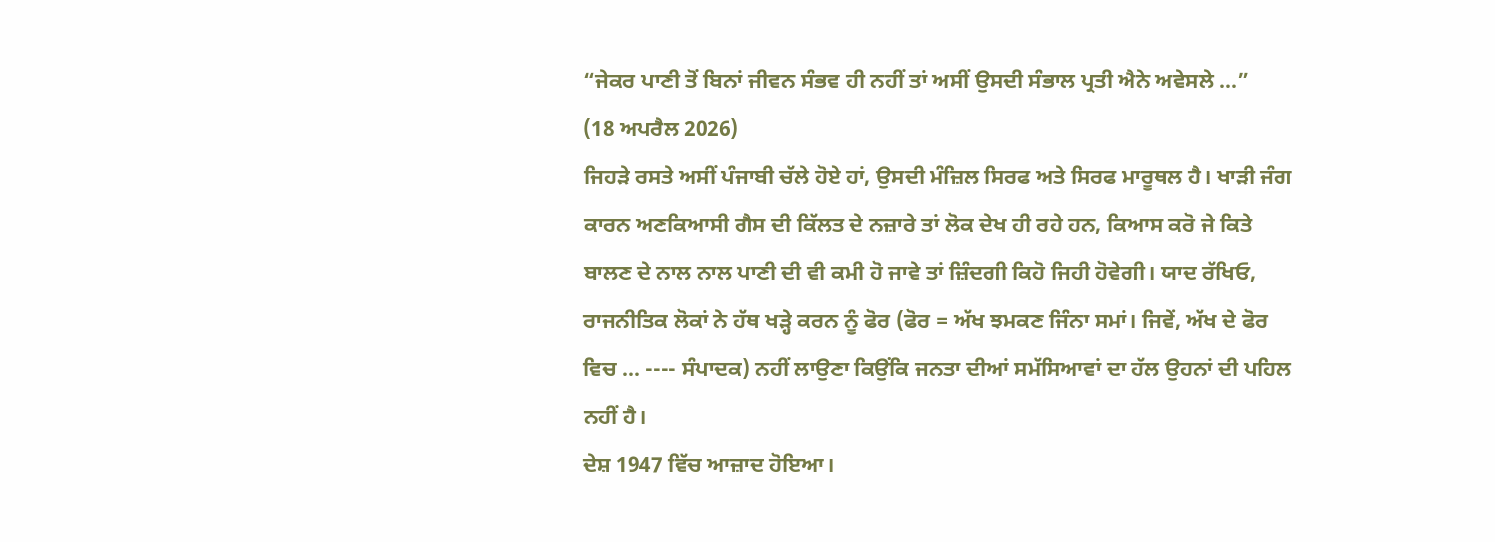“ਜੇਕਰ ਪਾਣੀ ਤੋਂ ਬਿਨਾਂ ਜੀਵਨ ਸੰਭਵ ਹੀ ਨਹੀਂ ਤਾਂ ਅਸੀਂ ਉਸਦੀ ਸੰਭਾਲ ਪ੍ਰਤੀ ਐਨੇ ਅਵੇਸਲੇ ...”
(18 ਅਪਰੈਲ 2026)
ਜਿਹੜੇ ਰਸਤੇ ਅਸੀਂ ਪੰਜਾਬੀ ਚੱਲੇ ਹੋਏ ਹਾਂ, ਉਸਦੀ ਮੰਜ਼ਿਲ ਸਿਰਫ ਅਤੇ ਸਿਰਫ ਮਾਰੂਥਲ ਹੈ। ਖਾੜੀ ਜੰਗ ਕਾਰਨ ਅਣਕਿਆਸੀ ਗੈਸ ਦੀ ਕਿੱਲਤ ਦੇ ਨਜ਼ਾਰੇ ਤਾਂ ਲੋਕ ਦੇਖ ਹੀ ਰਹੇ ਹਨ, ਕਿਆਸ ਕਰੋ ਜੇ ਕਿਤੇ ਬਾਲਣ ਦੇ ਨਾਲ ਨਾਲ ਪਾਣੀ ਦੀ ਵੀ ਕਮੀ ਹੋ ਜਾਵੇ ਤਾਂ ਜ਼ਿੰਦਗੀ ਕਿਹੋ ਜਿਹੀ ਹੋਵੇਗੀ। ਯਾਦ ਰੱਖਿਓ, ਰਾਜਨੀਤਿਕ ਲੋਕਾਂ ਨੇ ਹੱਥ ਖੜ੍ਹੇ ਕਰਨ ਨੂੰ ਫੋਰ (ਫੋਰ = ਅੱਖ ਝਮਕਣ ਜਿੰਨਾ ਸਮਾਂ। ਜਿਵੇਂ, ਅੱਖ ਦੇ ਫੋਰ ਵਿਚ ... ---- ਸੰਪਾਦਕ) ਨਹੀਂ ਲਾਉਣਾ ਕਿਉਂਕਿ ਜਨਤਾ ਦੀਆਂ ਸਮੱਸਿਆਵਾਂ ਦਾ ਹੱਲ ਉਹਨਾਂ ਦੀ ਪਹਿਲ ਨਹੀਂ ਹੈ।
ਦੇਸ਼ 1947 ਵਿੱਚ ਆਜ਼ਾਦ ਹੋਇਆ।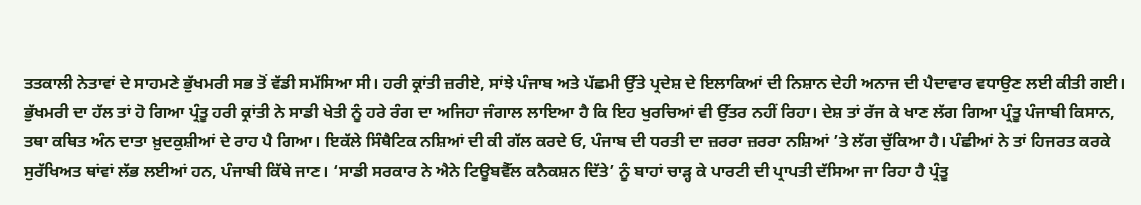ਤਤਕਾਲੀ ਨੇਤਾਵਾਂ ਦੇ ਸਾਹਮਣੇ ਭੁੱਖਮਰੀ ਸਭ ਤੋਂ ਵੱਡੀ ਸਮੱਸਿਆ ਸੀ। ਹਰੀ ਕ੍ਰਾਂਤੀ ਜ਼ਰੀਏ, ਸਾਂਝੇ ਪੰਜਾਬ ਅਤੇ ਪੱਛਮੀ ਉੱਤੇ ਪ੍ਰਦੇਸ਼ ਦੇ ਇਲਾਕਿਆਂ ਦੀ ਨਿਸ਼ਾਨ ਦੇਹੀ ਅਨਾਜ ਦੀ ਪੈਦਾਵਾਰ ਵਧਾਉਣ ਲਈ ਕੀਤੀ ਗਈ। ਭੁੱਖਮਰੀ ਦਾ ਹੱਲ ਤਾਂ ਹੋ ਗਿਆ ਪ੍ਰੰਤੂ ਹਰੀ ਕ੍ਰਾਂਤੀ ਨੇ ਸਾਡੀ ਖੇਤੀ ਨੂੰ ਹਰੇ ਰੰਗ ਦਾ ਅਜਿਹਾ ਜੰਗਾਲ ਲਾਇਆ ਹੈ ਕਿ ਇਹ ਖੁਰਚਿਆਂ ਵੀ ਉੱਤਰ ਨਹੀਂ ਰਿਹਾ। ਦੇਸ਼ ਤਾਂ ਰੱਜ ਕੇ ਖਾਣ ਲੱਗ ਗਿਆ ਪ੍ਰੰਤੂ ਪੰਜਾਬੀ ਕਿਸਾਨ, ਤਥਾ ਕਥਿਤ ਅੰਨ ਦਾਤਾ ਖ਼ੁਦਕੁਸ਼ੀਆਂ ਦੇ ਰਾਹ ਪੈ ਗਿਆ। ਇਕੱਲੇ ਸਿੰਥੈਟਿਕ ਨਸ਼ਿਆਂ ਦੀ ਕੀ ਗੱਲ ਕਰਦੇ ਓ, ਪੰਜਾਬ ਦੀ ਧਰਤੀ ਦਾ ਜ਼ਰਰਾ ਜ਼ਰਰਾ ਨਸ਼ਿਆਂ ’ਤੇ ਲੱਗ ਚੁੱਕਿਆ ਹੈ। ਪੰਛੀਆਂ ਨੇ ਤਾਂ ਹਿਜਰਤ ਕਰਕੇ ਸੁਰੱਖਿਅਤ ਥਾਂਵਾਂ ਲੱਭ ਲਈਆਂ ਹਨ, ਪੰਜਾਬੀ ਕਿੱਥੇ ਜਾਣ। ‘ਸਾਡੀ ਸਰਕਾਰ ਨੇ ਐਨੇ ਟਿਊਬਵੈੱਲ ਕਨੈਕਸ਼ਨ ਦਿੱਤੇ’ ਨੂੰ ਬਾਹਾਂ ਚਾੜ੍ਹ ਕੇ ਪਾਰਟੀ ਦੀ ਪ੍ਰਾਪਤੀ ਦੱਸਿਆ ਜਾ ਰਿਹਾ ਹੈ ਪ੍ਰੰਤੂ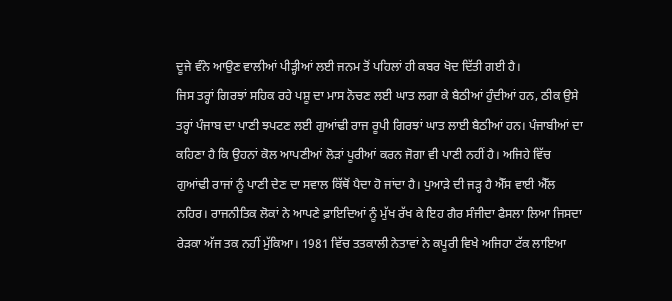ਦੂਜੇ ਵੰਨੇ ਆਉਣ ਵਾਲੀਆਂ ਪੀੜ੍ਹੀਆਂ ਲਈ ਜਨਮ ਤੋਂ ਪਹਿਲਾਂ ਹੀ ਕਬਰ ਖੋਦ ਦਿੱਤੀ ਗਈ ਹੈ।
ਜਿਸ ਤਰ੍ਹਾਂ ਗਿਰਝਾਂ ਸਹਿਕ ਰਹੇ ਪਸ਼ੂ ਦਾ ਮਾਸ ਨੋਚਣ ਲਈ ਘਾਤ ਲਗਾ ਕੇ ਬੈਠੀਆਂ ਹੁੰਦੀਆਂ ਹਨ, ਠੀਕ ਉਸੇ ਤਰ੍ਹਾਂ ਪੰਜਾਬ ਦਾ ਪਾਣੀ ਝਪਟਣ ਲਈ ਗੁਆਂਢੀ ਰਾਜ ਰੂਪੀ ਗਿਰਝਾਂ ਘਾਤ ਲਾਈ ਬੈਠੀਆਂ ਹਨ। ਪੰਜਾਬੀਆਂ ਦਾ ਕਹਿਣਾ ਹੈ ਕਿ ਉਹਨਾਂ ਕੋਲ ਆਪਣੀਆਂ ਲੋੜਾਂ ਪੂਰੀਆਂ ਕਰਨ ਜੋਗਾ ਵੀ ਪਾਣੀ ਨਹੀਂ ਹੈ। ਅਜਿਹੇ ਵਿੱਚ ਗੁਆਂਢੀ ਰਾਜਾਂ ਨੂੰ ਪਾਣੀ ਦੇਣ ਦਾ ਸਵਾਲ ਕਿੱਥੋਂ ਪੈਦਾ ਹੋ ਜਾਂਦਾ ਹੈ। ਪੁਆੜੇ ਦੀ ਜੜ੍ਹ ਹੈ ਐੱਸ ਵਾਈ ਐੱਲ ਨਹਿਰ। ਰਾਜਨੀਤਿਕ ਲੋਕਾਂ ਨੇ ਆਪਣੇ ਫ਼ਾਇਦਿਆਂ ਨੂੰ ਮੁੱਖ ਰੱਖ ਕੇ ਇਹ ਗੈਰ ਸੰਜੀਦਾ ਫੈਸਲਾ ਲਿਆ ਜਿਸਦਾ ਰੇੜਕਾ ਅੱਜ ਤਕ ਨਹੀਂ ਮੁੱਕਿਆ। 1981 ਵਿੱਚ ਤਤਕਾਲੀ ਨੇਤਾਵਾਂ ਨੇ ਕਪੂਰੀ ਵਿਖੇ ਅਜਿਹਾ ਟੱਕ ਲਾਇਆ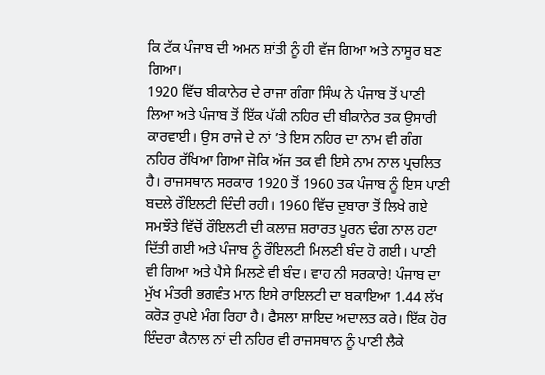ਕਿ ਟੱਕ ਪੰਜਾਬ ਦੀ ਅਮਨ ਸ਼ਾਂਤੀ ਨੂੰ ਹੀ ਵੱਜ ਗਿਆ ਅਤੇ ਨਾਸੂਰ ਬਣ ਗਿਆ।
1920 ਵਿੱਚ ਬੀਕਾਨੇਰ ਦੇ ਰਾਜਾ ਗੰਗਾ ਸਿੰਘ ਨੇ ਪੰਜਾਬ ਤੋਂ ਪਾਣੀ ਲਿਆ ਅਤੇ ਪੰਜਾਬ ਤੋਂ ਇੱਕ ਪੱਕੀ ਨਹਿਰ ਦੀ ਬੀਕਾਨੇਰ ਤਕ ਉਸਾਰੀ ਕਾਰਵਾਈ। ਉਸ ਰਾਜੇ ਦੇ ਨਾਂ ’ਤੇ ਇਸ ਨਹਿਰ ਦਾ ਨਾਮ ਵੀ ਗੰਗ ਨਹਿਰ ਰੱਖਿਆ ਗਿਆ ਜੋਕਿ ਅੱਜ ਤਕ ਵੀ ਇਸੇ ਨਾਮ ਨਾਲ ਪ੍ਰਚਲਿਤ ਹੈ। ਰਾਜਸਥਾਨ ਸਰਕਾਰ 1920 ਤੋਂ 1960 ਤਕ ਪੰਜਾਬ ਨੂੰ ਇਸ ਪਾਣੀ ਬਦਲੇ ਰੌਇਲਟੀ ਦਿੰਦੀ ਰਹੀ। 1960 ਵਿੱਚ ਦੁਬਾਰਾ ਤੋਂ ਲਿਖੇ ਗਏ ਸਮਝੌਤੇ ਵਿੱਚੋਂ ਰੌਇਲਟੀ ਦੀ ਕਲਾਜ਼ ਸ਼ਰਾਰਤ ਪੂਰਨ ਢੰਗ ਨਾਲ ਹਟਾ ਦਿੱਤੀ ਗਈ ਅਤੇ ਪੰਜਾਬ ਨੂੰ ਰੌਇਲਟੀ ਮਿਲਣੀ ਬੰਦ ਹੋ ਗਈ। ਪਾਣੀ ਵੀ ਗਿਆ ਅਤੇ ਪੈਸੇ ਮਿਲਣੇ ਵੀ ਬੰਦ। ਵਾਹ ਨੀ ਸਰਕਾਰੇ! ਪੰਜਾਬ ਦਾ ਮੁੱਖ ਮੰਤਰੀ ਭਗਵੰਤ ਮਾਨ ਇਸੇ ਰਾਇਲਟੀ ਦਾ ਬਕਾਇਆ 1.44 ਲੱਖ ਕਰੋੜ ਰੁਪਏ ਮੰਗ ਰਿਹਾ ਹੈ। ਫੈਸਲਾ ਸ਼ਾਇਦ ਅਦਾਲਤ ਕਰੇ। ਇੱਕ ਹੋਰ ਇੰਦਰਾ ਕੈਨਾਲ ਨਾਂ ਦੀ ਨਹਿਰ ਵੀ ਰਾਜਸਥਾਨ ਨੂੰ ਪਾਣੀ ਲੈਕੇ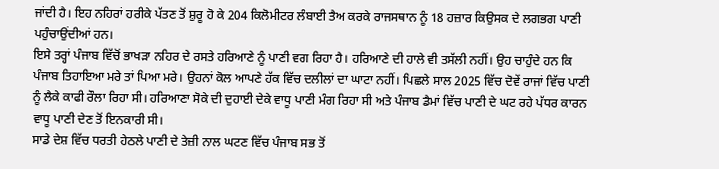ਜਾਂਦੀ ਹੈ। ਇਹ ਨਹਿਰਾਂ ਹਰੀਕੇ ਪੱਤਣ ਤੋਂ ਸ਼ੁਰੂ ਹੋ ਕੇ 204 ਕਿਲੋਮੀਟਰ ਲੰਬਾਈ ਤੈਅ ਕਰਕੇ ਰਾਜਸਥਾਨ ਨੂੰ 18 ਹਜ਼ਾਰ ਕਿਉਸਕ ਦੇ ਲਗਭਗ ਪਾਣੀ ਪਹੁੰਚਾਉਂਦੀਆਂ ਹਨ।
ਇਸੇ ਤਰ੍ਹਾਂ ਪੰਜਾਬ ਵਿੱਚੋਂ ਭਾਖੜਾ ਨਹਿਰ ਦੇ ਰਸਤੇ ਹਰਿਆਣੇ ਨੂੰ ਪਾਣੀ ਵਗ ਰਿਹਾ ਹੈ। ਹਰਿਆਣੇ ਦੀ ਹਾਲੇ ਵੀ ਤਸੱਲੀ ਨਹੀਂ। ਉਹ ਚਾਹੁੰਦੇ ਹਨ ਕਿ ਪੰਜਾਬ ਤਿਹਾਇਆ ਮਰੇ ਤਾਂ ਪਿਆ ਮਰੇ। ਉਹਨਾਂ ਕੋਲ ਆਪਣੇ ਹੱਕ ਵਿੱਚ ਦਲੀਲਾਂ ਦਾ ਘਾਟਾ ਨਹੀਂ। ਪਿਛਲੇ ਸਾਲ 2025 ਵਿੱਚ ਦੋਵੇਂ ਰਾਜਾਂ ਵਿੱਚ ਪਾਣੀ ਨੂੰ ਲੈਕੇ ਕਾਫੀ ਰੌਲਾ ਰਿਹਾ ਸੀ। ਹਰਿਆਣਾ ਸੋਕੇ ਦੀ ਦੁਹਾਈ ਦੇਕੇ ਵਾਧੂ ਪਾਣੀ ਮੰਗ ਰਿਹਾ ਸੀ ਅਤੇ ਪੰਜਾਬ ਡੈਮਾਂ ਵਿੱਚ ਪਾਣੀ ਦੇ ਘਟ ਰਹੇ ਪੱਧਰ ਕਾਰਨ ਵਾਧੂ ਪਾਣੀ ਦੇਣ ਤੋਂ ਇਨਕਾਰੀ ਸੀ।
ਸਾਡੇ ਦੇਸ਼ ਵਿੱਚ ਧਰਤੀ ਹੇਠਲੇ ਪਾਣੀ ਦੇ ਤੇਜ਼ੀ ਨਾਲ ਘਟਣ ਵਿੱਚ ਪੰਜਾਬ ਸਭ ਤੋਂ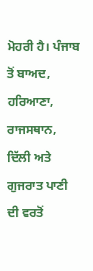ਮੋਹਰੀ ਹੈ। ਪੰਜਾਬ ਤੋਂ ਬਾਅਦ, ਹਰਿਆਣਾ, ਰਾਜਸਥਾਨ, ਦਿੱਲੀ ਅਤੇ ਗੁਜਰਾਤ ਪਾਣੀ ਦੀ ਵਰਤੋਂ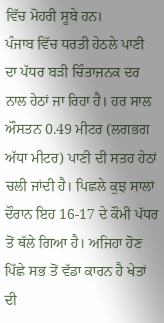ਵਿੱਚ ਮੋਹਰੀ ਸੂਬੇ ਹਨ।
ਪੰਜਾਬ ਵਿੱਚ ਧਰਤੀ ਹੇਠਲੇ ਪਾਣੀ ਦਾ ਪੱਧਰ ਬੜੀ ਚਿੰਤਾਜਨਕ ਦਰ ਨਾਲ ਹੇਠਾਂ ਜਾ ਰਿਹਾ ਹੈ। ਹਰ ਸਾਲ ਔਸਤਨ 0.49 ਮੀਟਰ (ਲਗਭਗ ਅੱਧਾ ਮੀਟਰ) ਪਾਣੀ ਦੀ ਸਤਹ ਹੇਠਾਂ ਚਲੀ ਜਾਂਦੀ ਹੈ। ਪਿਛਲੇ ਕੁਝ ਸਾਲਾਂ ਦੌਰਾਨ ਇਹ 16-17 ਦੇ ਕੌਮੀ ਪੱਧਰ ਤੋਂ ਥੱਲੇ ਗਿਆ ਹੈ। ਅਜਿਹਾ ਹੋਣ ਪਿੱਛੇ ਸਭ ਤੋਂ ਵੱਡਾ ਕਾਰਨ ਹੈ ਖੇਤਾਂ ਦੀ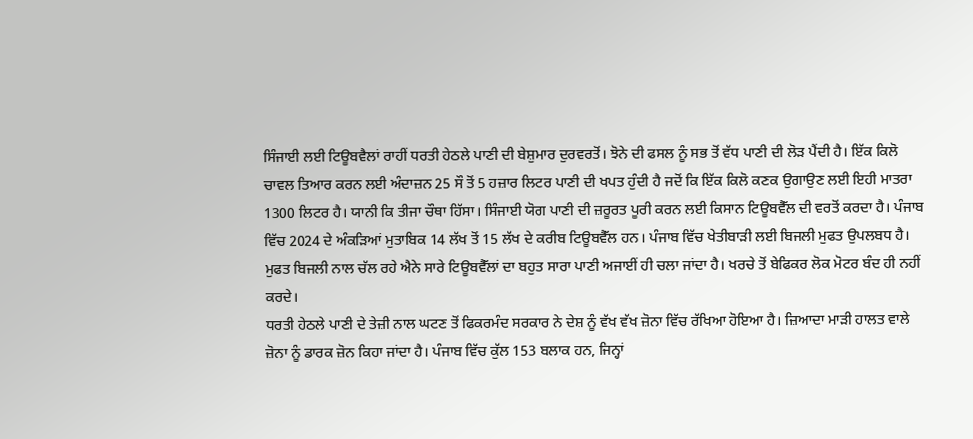ਸਿੰਜਾਈ ਲਈ ਟਿਊਬਵੈਲਾਂ ਰਾਹੀਂ ਧਰਤੀ ਹੇਠਲੇ ਪਾਣੀ ਦੀ ਬੇਸ਼ੁਮਾਰ ਦੁਰਵਰਤੋਂ। ਝੋਨੇ ਦੀ ਫਸਲ ਨੂੰ ਸਭ ਤੋਂ ਵੱਧ ਪਾਣੀ ਦੀ ਲੋੜ ਪੈਂਦੀ ਹੈ। ਇੱਕ ਕਿਲੋ ਚਾਵਲ ਤਿਆਰ ਕਰਨ ਲਈ ਅੰਦਾਜ਼ਨ 25 ਸੌ ਤੋਂ 5 ਹਜ਼ਾਰ ਲਿਟਰ ਪਾਣੀ ਦੀ ਖਪਤ ਹੁੰਦੀ ਹੈ ਜਦੋਂ ਕਿ ਇੱਕ ਕਿਲੋ ਕਣਕ ਉਗਾਉਣ ਲਈ ਇਹੀ ਮਾਤਰਾ 1300 ਲਿਟਰ ਹੈ। ਯਾਨੀ ਕਿ ਤੀਜਾ ਚੌਥਾ ਹਿੱਸਾ। ਸਿੰਜਾਈ ਯੋਗ ਪਾਣੀ ਦੀ ਜ਼ਰੂਰਤ ਪੂਰੀ ਕਰਨ ਲਈ ਕਿਸਾਨ ਟਿਊਬਵੈੱਲ ਦੀ ਵਰਤੋਂ ਕਰਦਾ ਹੈ। ਪੰਜਾਬ ਵਿੱਚ 2024 ਦੇ ਅੰਕੜਿਆਂ ਮੁਤਾਬਿਕ 14 ਲੱਖ ਤੋਂ 15 ਲੱਖ ਦੇ ਕਰੀਬ ਟਿਊਬਵੈੱਲ ਹਨ। ਪੰਜਾਬ ਵਿੱਚ ਖੇਤੀਬਾੜੀ ਲਈ ਬਿਜਲੀ ਮੁਫਤ ਉਪਲਬਧ ਹੈ। ਮੁਫਤ ਬਿਜਲੀ ਨਾਲ ਚੱਲ ਰਹੇ ਐਨੇ ਸਾਰੇ ਟਿਊਬਵੈੱਲਾਂ ਦਾ ਬਹੁਤ ਸਾਰਾ ਪਾਣੀ ਅਜਾਈਂ ਹੀ ਚਲਾ ਜਾਂਦਾ ਹੈ। ਖਰਚੇ ਤੋਂ ਬੇਫਿਕਰ ਲੋਕ ਮੋਟਰ ਬੰਦ ਹੀ ਨਹੀਂ ਕਰਦੇ।
ਧਰਤੀ ਹੇਠਲੇ ਪਾਣੀ ਦੇ ਤੇਜ਼ੀ ਨਾਲ ਘਟਣ ਤੋਂ ਫਿਕਰਮੰਦ ਸਰਕਾਰ ਨੇ ਦੇਸ਼ ਨੂੰ ਵੱਖ ਵੱਖ ਜ਼ੋਨਾ ਵਿੱਚ ਰੱਖਿਆ ਹੋਇਆ ਹੈ। ਜ਼ਿਆਦਾ ਮਾੜੀ ਹਾਲਤ ਵਾਲੇ ਜ਼ੋਨਾ ਨੂੰ ਡਾਰਕ ਜ਼ੋਨ ਕਿਹਾ ਜਾਂਦਾ ਹੈ। ਪੰਜਾਬ ਵਿੱਚ ਕੁੱਲ 153 ਬਲਾਕ ਹਨ, ਜਿਨ੍ਹਾਂ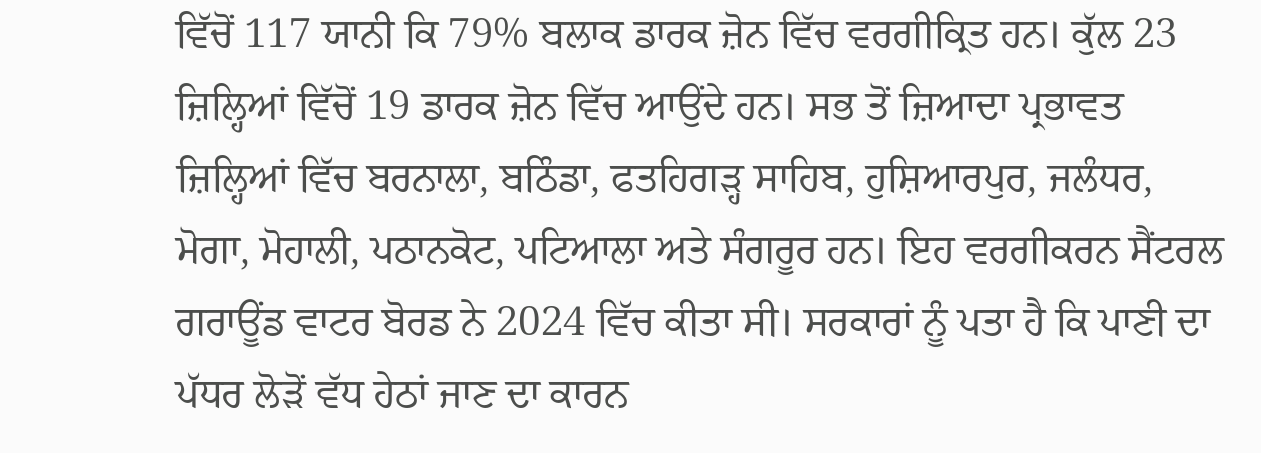ਵਿੱਚੋਂ 117 ਯਾਨੀ ਕਿ 79% ਬਲਾਕ ਡਾਰਕ ਜ਼ੋਨ ਵਿੱਚ ਵਰਗੀਕ੍ਰਿਤ ਹਨ। ਕੁੱਲ 23 ਜ਼ਿਲ੍ਹਿਆਂ ਵਿੱਚੋਂ 19 ਡਾਰਕ ਜ਼ੋਨ ਵਿੱਚ ਆਉਂਦੇ ਹਨ। ਸਭ ਤੋਂ ਜ਼ਿਆਦਾ ਪ੍ਰਭਾਵਤ ਜ਼ਿਲ੍ਹਿਆਂ ਵਿੱਚ ਬਰਨਾਲਾ, ਬਠਿੰਡਾ, ਫਤਹਿਗੜ੍ਹ ਸਾਹਿਬ, ਹੁਸ਼ਿਆਰਪੁਰ, ਜਲੰਧਰ, ਮੋਗਾ, ਮੋਹਾਲੀ, ਪਠਾਨਕੋਟ, ਪਟਿਆਲਾ ਅਤੇ ਸੰਗਰੂਰ ਹਨ। ਇਹ ਵਰਗੀਕਰਨ ਸੈਂਟਰਲ ਗਰਾਊਂਡ ਵਾਟਰ ਬੋਰਡ ਨੇ 2024 ਵਿੱਚ ਕੀਤਾ ਸੀ। ਸਰਕਾਰਾਂ ਨੂੰ ਪਤਾ ਹੈ ਕਿ ਪਾਣੀ ਦਾ ਪੱਧਰ ਲੋੜੋਂ ਵੱਧ ਹੇਠਾਂ ਜਾਣ ਦਾ ਕਾਰਨ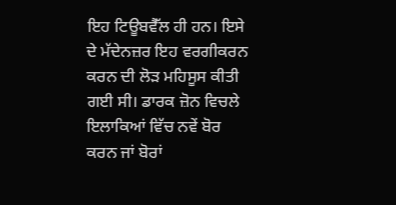ਇਹ ਟਿਊਬਵੈੱਲ ਹੀ ਹਨ। ਇਸੇ ਦੇ ਮੱਦੇਨਜ਼ਰ ਇਹ ਵਰਗੀਕਰਨ ਕਰਨ ਦੀ ਲੋੜ ਮਹਿਸੂਸ ਕੀਤੀ ਗਈ ਸੀ। ਡਾਰਕ ਜ਼ੋਨ ਵਿਚਲੇ ਇਲਾਕਿਆਂ ਵਿੱਚ ਨਵੇਂ ਬੋਰ ਕਰਨ ਜਾਂ ਬੋਰਾਂ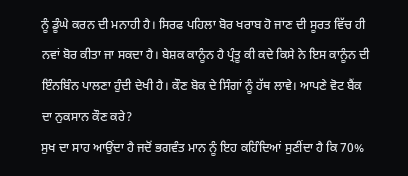ਨੂੰ ਡੂੰਘੇ ਕਰਨ ਦੀ ਮਨਾਹੀ ਹੈ। ਸਿਰਫ ਪਹਿਲਾ ਬੋਰ ਖਰਾਬ ਹੋ ਜਾਣ ਦੀ ਸੂਰਤ ਵਿੱਚ ਹੀ ਨਵਾਂ ਬੋਰ ਕੀਤਾ ਜਾ ਸਕਦਾ ਹੈ। ਬੇਸ਼ਕ ਕਾਨੂੰਨ ਹੈ ਪ੍ਰੰਤੂ ਕੀ ਕਦੇ ਕਿਸੇ ਨੇ ਇਸ ਕਾਨੂੰਨ ਦੀ ਇੰਨਬਿੰਨ ਪਾਲਣਾ ਹੁੰਦੀ ਦੇਖੀ ਹੈ। ਕੌਣ ਬੋਕ ਦੇ ਸਿੰਗਾਂ ਨੂੰ ਹੱਥ ਲਾਵੇ। ਆਪਣੇ ਵੋਟ ਬੈਂਕ ਦਾ ਨੁਕਸਾਨ ਕੌਣ ਕਰੇ?
ਸੁਖ ਦਾ ਸਾਹ ਆਉਂਦਾ ਹੈ ਜਦੋਂ ਭਗਵੰਤ ਮਾਨ ਨੂੰ ਇਹ ਕਹਿੰਦਿਆਂ ਸੁਣੀਂਦਾ ਹੈ ਕਿ 70%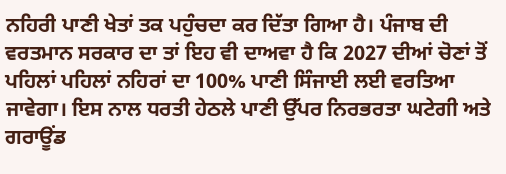ਨਹਿਰੀ ਪਾਣੀ ਖੇਤਾਂ ਤਕ ਪਹੁੰਚਦਾ ਕਰ ਦਿੱਤਾ ਗਿਆ ਹੈ। ਪੰਜਾਬ ਦੀ ਵਰਤਮਾਨ ਸਰਕਾਰ ਦਾ ਤਾਂ ਇਹ ਵੀ ਦਾਅਵਾ ਹੈ ਕਿ 2027 ਦੀਆਂ ਚੋਣਾਂ ਤੋਂ ਪਹਿਲਾਂ ਪਹਿਲਾਂ ਨਹਿਰਾਂ ਦਾ 100% ਪਾਣੀ ਸਿੰਜਾਈ ਲਈ ਵਰਤਿਆ ਜਾਵੇਗਾ। ਇਸ ਨਾਲ ਧਰਤੀ ਹੇਠਲੇ ਪਾਣੀ ਉੱਪਰ ਨਿਰਭਰਤਾ ਘਟੇਗੀ ਅਤੇ ਗਰਾਊਂਡ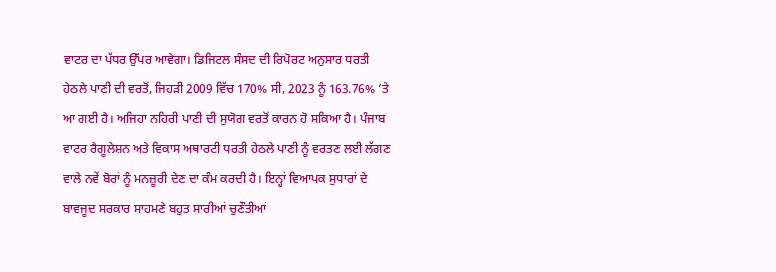ਵਾਟਰ ਦਾ ਪੱਧਰ ਉੱਪਰ ਆਵੇਗਾ। ਡਿਜਿਟਲ ਸੰਸਦ ਦੀ ਰਿਪੋਰਟ ਅਨੁਸਾਰ ਧਰਤੀ ਹੇਠਲੇ ਪਾਣੀ ਦੀ ਵਰਤੋਂ, ਜਿਹੜੀ 2009 ਵਿੱਚ 170% ਸੀ, 2023 ਨੂੰ 163.76% ’ਤੇ ਆ ਗਈ ਹੈ। ਅਜਿਹਾ ਨਹਿਰੀ ਪਾਣੀ ਦੀ ਸੁਯੋਗ ਵਰਤੋਂ ਕਾਰਨ ਹੋ ਸਕਿਆ ਹੈ। ਪੰਜਾਬ ਵਾਟਰ ਰੈਗੂਲੇਸ਼ਨ ਅਤੇ ਵਿਕਾਸ ਅਥਾਰਟੀ ਧਰਤੀ ਹੇਠਲੇ ਪਾਣੀ ਨੂੰ ਵਰਤਣ ਲਈ ਲੱਗਣ ਵਾਲੇ ਨਵੇਂ ਬੋਰਾਂ ਨੂੰ ਮਨਜ਼ੂਰੀ ਦੇਣ ਦਾ ਕੰਮ ਕਰਦੀ ਹੈ। ਇਨ੍ਹਾਂ ਵਿਆਪਕ ਸੁਧਾਰਾਂ ਦੇ ਬਾਵਜੂਦ ਸਰਕਾਰ ਸਾਹਮਣੇ ਬਹੁਤ ਸਾਰੀਆਂ ਚੁਣੌਤੀਆਂ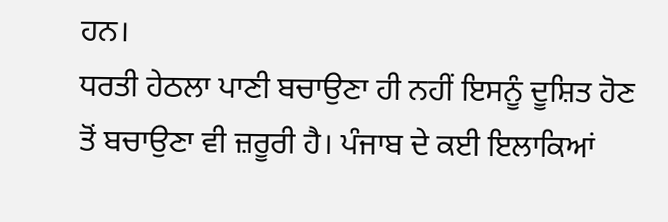ਹਨ।
ਧਰਤੀ ਹੇਠਲਾ ਪਾਣੀ ਬਚਾਉਣਾ ਹੀ ਨਹੀਂ ਇਸਨੂੰ ਦੂਸ਼ਿਤ ਹੋਣ ਤੋਂ ਬਚਾਉਣਾ ਵੀ ਜ਼ਰੂਰੀ ਹੈ। ਪੰਜਾਬ ਦੇ ਕਈ ਇਲਾਕਿਆਂ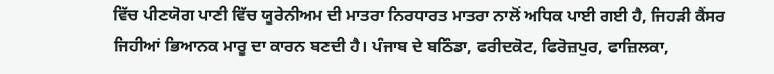ਵਿੱਚ ਪੀਣਯੋਗ ਪਾਣੀ ਵਿੱਚ ਯੂਰੇਨੀਅਮ ਦੀ ਮਾਤਰਾ ਨਿਰਧਾਰਤ ਮਾਤਰਾ ਨਾਲੋਂ ਅਧਿਕ ਪਾਈ ਗਈ ਹੈ, ਜਿਹੜੀ ਕੈਂਸਰ ਜਿਹੀਆਂ ਭਿਆਨਕ ਮਾਰੂ ਦਾ ਕਾਰਨ ਬਣਦੀ ਹੈ। ਪੰਜਾਬ ਦੇ ਬਠਿੰਡਾ, ਫਰੀਦਕੋਟ, ਫਿਰੋਜ਼ਪੁਰ, ਫਾਜ਼ਿਲਕਾ,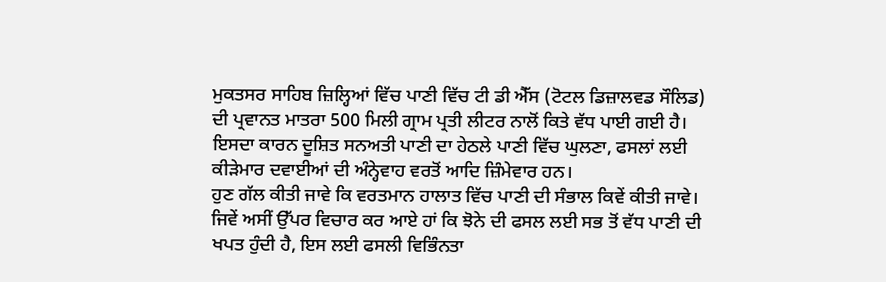ਮੁਕਤਸਰ ਸਾਹਿਬ ਜ਼ਿਲ੍ਹਿਆਂ ਵਿੱਚ ਪਾਣੀ ਵਿੱਚ ਟੀ ਡੀ ਐੱਸ (ਟੋਟਲ ਡਿਜ਼ਾਲਵਡ ਸੌਲਿਡ) ਦੀ ਪ੍ਰਵਾਨਤ ਮਾਤਰਾ 500 ਮਿਲੀ ਗ੍ਰਾਮ ਪ੍ਰਤੀ ਲੀਟਰ ਨਾਲੋਂ ਕਿਤੇ ਵੱਧ ਪਾਈ ਗਈ ਹੈ। ਇਸਦਾ ਕਾਰਨ ਦੂਸ਼ਿਤ ਸਨਅਤੀ ਪਾਣੀ ਦਾ ਹੇਠਲੇ ਪਾਣੀ ਵਿੱਚ ਘੁਲਣਾ, ਫਸਲਾਂ ਲਈ ਕੀੜੇਮਾਰ ਦਵਾਈਆਂ ਦੀ ਅੰਨ੍ਹੇਵਾਹ ਵਰਤੋਂ ਆਦਿ ਜ਼ਿੰਮੇਵਾਰ ਹਨ।
ਹੁਣ ਗੱਲ ਕੀਤੀ ਜਾਵੇ ਕਿ ਵਰਤਮਾਨ ਹਾਲਾਤ ਵਿੱਚ ਪਾਣੀ ਦੀ ਸੰਭਾਲ ਕਿਵੇਂ ਕੀਤੀ ਜਾਵੇ। ਜਿਵੇਂ ਅਸੀਂ ਉੱਪਰ ਵਿਚਾਰ ਕਰ ਆਏ ਹਾਂ ਕਿ ਝੋਨੇ ਦੀ ਫਸਲ ਲਈ ਸਭ ਤੋਂ ਵੱਧ ਪਾਣੀ ਦੀ ਖਪਤ ਹੁੰਦੀ ਹੈ, ਇਸ ਲਈ ਫਸਲੀ ਵਿਭਿੰਨਤਾ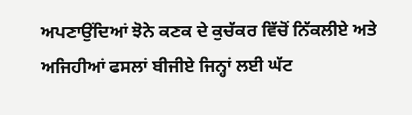ਅਪਣਾਉਂਦਿਆਂ ਝੋਨੇ ਕਣਕ ਦੇ ਕੁਚੱਕਰ ਵਿੱਚੋਂ ਨਿੱਕਲੀਏ ਅਤੇ ਅਜਿਹੀਆਂ ਫਸਲਾਂ ਬੀਜੀਏ ਜਿਨ੍ਹਾਂ ਲਈ ਘੱਟ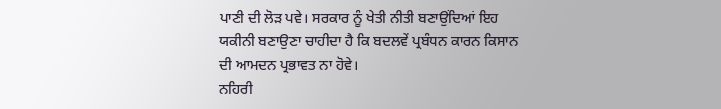ਪਾਣੀ ਦੀ ਲੋੜ ਪਵੇ। ਸਰਕਾਰ ਨੂੰ ਖੇਤੀ ਨੀਤੀ ਬਣਾਉਂਦਿਆਂ ਇਹ ਯਕੀਨੀ ਬਣਾਉਣਾ ਚਾਹੀਦਾ ਹੈ ਕਿ ਬਦਲਵੇਂ ਪ੍ਰਬੰਧਨ ਕਾਰਨ ਕਿਸਾਨ ਦੀ ਆਮਦਨ ਪ੍ਰਭਾਵਤ ਨਾ ਹੋਵੇ।
ਨਹਿਰੀ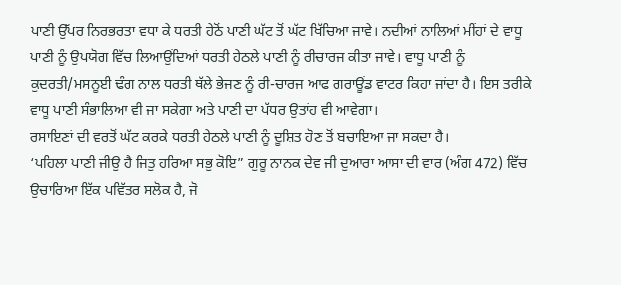ਪਾਣੀ ਉੱਪਰ ਨਿਰਭਰਤਾ ਵਧਾ ਕੇ ਧਰਤੀ ਹੇਠੋਂ ਪਾਣੀ ਘੱਟ ਤੋਂ ਘੱਟ ਖਿੱਚਿਆ ਜਾਵੇ। ਨਦੀਆਂ ਨਾਲਿਆਂ ਮੀਂਹਾਂ ਦੇ ਵਾਧੂ ਪਾਣੀ ਨੂੰ ਉਪਯੋਗ ਵਿੱਚ ਲਿਆਉਂਦਿਆਂ ਧਰਤੀ ਹੇਠਲੇ ਪਾਣੀ ਨੂੰ ਰੀਚਾਰਜ ਕੀਤਾ ਜਾਵੇ। ਵਾਧੂ ਪਾਣੀ ਨੂੰ ਕੁਦਰਤੀ/ਮਸਨੂਈ ਢੰਗ ਨਾਲ ਧਰਤੀ ਥੱਲੇ ਭੇਜਣ ਨੂੰ ਰੀ-ਚਾਰਜ ਆਫ ਗਰਾਊਂਡ ਵਾਟਰ ਕਿਹਾ ਜਾਂਦਾ ਹੈ। ਇਸ ਤਰੀਕੇ ਵਾਧੂ ਪਾਣੀ ਸੰਭਾਲਿਆ ਵੀ ਜਾ ਸਕੇਗਾ ਅਤੇ ਪਾਣੀ ਦਾ ਪੱਧਰ ਉਤਾਂਹ ਵੀ ਆਵੇਗਾ।
ਰਸਾਇਣਾਂ ਦੀ ਵਰਤੋਂ ਘੱਟ ਕਰਕੇ ਧਰਤੀ ਹੇਠਲੇ ਪਾਣੀ ਨੂੰ ਦੂਸ਼ਿਤ ਹੋਣ ਤੋਂ ਬਚਾਇਆ ਜਾ ਸਕਦਾ ਹੈ।
‘ਪਹਿਲਾ ਪਾਣੀ ਜੀਉ ਹੈ ਜਿਤੁ ਹਰਿਆ ਸਭੁ ਕੋਇ” ਗੁਰੂ ਨਾਨਕ ਦੇਵ ਜੀ ਦੁਆਰਾ ਆਸਾ ਦੀ ਵਾਰ (ਅੰਗ 472) ਵਿੱਚ ਉਚਾਰਿਆ ਇੱਕ ਪਵਿੱਤਰ ਸਲੋਕ ਹੈ, ਜੋ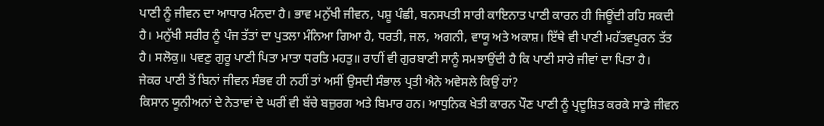ਪਾਣੀ ਨੂੰ ਜੀਵਨ ਦਾ ਆਧਾਰ ਮੰਨਦਾ ਹੈ। ਭਾਵ ਮਨੁੱਖੀ ਜੀਵਨ, ਪਸ਼ੂ ਪੰਛੀ, ਬਨਸਪਤੀ ਸਾਰੀ ਕਾਇਨਾਤ ਪਾਣੀ ਕਾਰਨ ਹੀ ਜਿਊਂਦੀ ਰਹਿ ਸਕਦੀ ਹੈ। ਮਨੁੱਖੀ ਸਰੀਰ ਨੂੰ ਪੰਜ ਤੱਤਾਂ ਦਾ ਪੁਤਲਾ ਮੰਨਿਆ ਗਿਆ ਹੈ, ਧਰਤੀ, ਜਲ, ਅਗਨੀ, ਵਾਯੂ ਅਤੇ ਅਕਾਸ਼। ਇੱਥੇ ਵੀ ਪਾਣੀ ਮਹੱਤਵਪੂਰਨ ਤੱਤ ਹੈ। ਸਲੋਕੁ॥ ਪਵਣੁ ਗੁਰੂ ਪਾਣੀ ਪਿਤਾ ਮਾਤਾ ਧਰਤਿ ਮਹਤੁ॥ ਰਾਹੀਂ ਵੀ ਗੁਰਬਾਣੀ ਸਾਨੂੰ ਸਮਝਾਉਂਦੀ ਹੈ ਕਿ ਪਾਣੀ ਸਾਰੇ ਜੀਵਾਂ ਦਾ ਪਿਤਾ ਹੈ।
ਜੇਕਰ ਪਾਣੀ ਤੋਂ ਬਿਨਾਂ ਜੀਵਨ ਸੰਭਵ ਹੀ ਨਹੀਂ ਤਾਂ ਅਸੀਂ ਉਸਦੀ ਸੰਭਾਲ ਪ੍ਰਤੀ ਐਨੇ ਅਵੇਸਲੇ ਕਿਉਂ ਹਾਂ?
ਕਿਸਾਨ ਯੂਨੀਅਨਾਂ ਦੇ ਨੇਤਾਵਾਂ ਦੇ ਘਰੀਂ ਵੀ ਬੱਚੇ ਬਜ਼ੁਰਗ ਅਤੇ ਬਿਮਾਰ ਹਨ। ਆਧੁਨਿਕ ਖੇਤੀ ਕਾਰਨ ਪੌਣ ਪਾਣੀ ਨੂੰ ਪ੍ਰਦੂਸ਼ਿਤ ਕਰਕੇ ਸਾਡੇ ਜੀਵਨ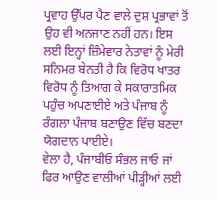ਪ੍ਰਵਾਹ ਉੱਪਰ ਪੈਣ ਵਾਲੇ ਦੁਸ਼ ਪ੍ਰਭਾਵਾਂ ਤੋਂ ਉਹ ਵੀ ਅਨਜਾਣ ਨਹੀਂ ਹਨ। ਇਸ ਲਈ ਇਨ੍ਹਾਂ ਜ਼ਿੰਮੇਵਾਰ ਨੇਤਾਵਾਂ ਨੂੰ ਮੇਰੀ ਸਨਿਮਰ ਬੇਨਤੀ ਹੈ ਕਿ ਵਿਰੋਧ ਖਾਤਰ ਵਿਰੋਧ ਨੂੰ ਤਿਆਗ ਕੇ ਸਕਾਰਾਤਮਿਕ ਪਹੁੰਚ ਅਪਣਾਈਏ ਅਤੇ ਪੰਜਾਬ ਨੂੰ ਰੰਗਲਾ ਪੰਜਾਬ ਬਣਾਉਣ ਵਿੱਚ ਬਣਦਾ ਯੋਗਦਾਨ ਪਾਈਏ।
ਵੇਲਾ ਹੈ, ਪੰਜਾਬੀਓ ਸੰਭਲ ਜਾਓ ਜਾਂ ਫਿਰ ਆਉਣ ਵਾਲੀਆਂ ਪੀੜ੍ਹੀਆਂ ਲਈ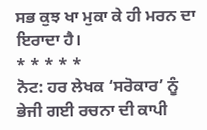ਸਭ ਕੁਝ ਖਾ ਮੁਕਾ ਕੇ ਹੀ ਮਰਨ ਦਾ ਇਰਾਦਾ ਹੈ।
* * * * *
ਨੋਟ: ਹਰ ਲੇਖਕ ‘ਸਰੋਕਾਰ’ ਨੂੰ ਭੇਜੀ ਗਈ ਰਚਨਾ ਦੀ ਕਾਪੀ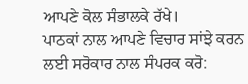ਆਪਣੇ ਕੋਲ ਸੰਭਾਲਕੇ ਰੱਖੇ।
ਪਾਠਕਾਂ ਨਾਲ ਆਪਣੇ ਵਿਚਾਰ ਸਾਂਝੇ ਕਰਨ ਲਈ ਸਰੋਕਾਰ ਨਾਲ ਸੰਪਰਕ ਕਰੋ: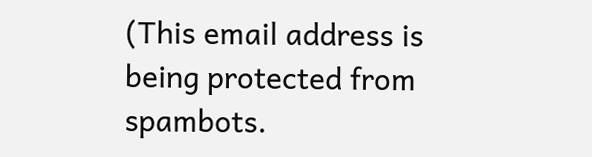(This email address is being protected from spambots.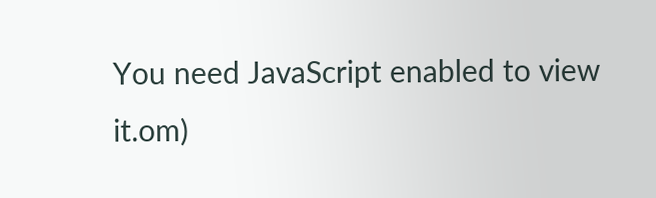You need JavaScript enabled to view it.om)